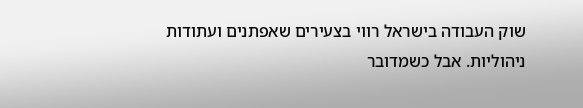שוק העבודה בישראל רווי בצעירים שאפתנים ועתודות ניהוליות. אבל כשמדובר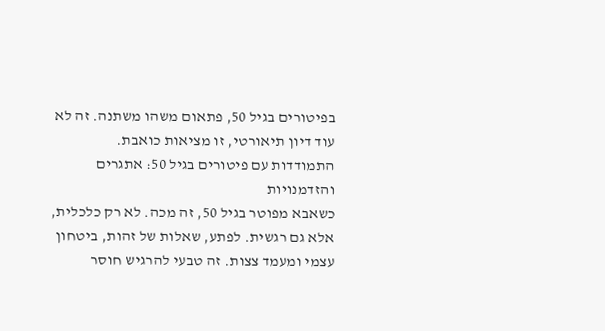בפיטורים בגיל 50, פתאום משהו משתנה. זה לא עוד דיון תיאורטי, זו מציאות כואבת.
התמודדות עם פיטורים בגיל 50: אתגרים והזדמנויות
כשאבא מפוטר בגיל 50, זה מכה. לא רק כלכלית, אלא גם רגשית. לפתע, שאלות של זהות, ביטחון עצמי ומעמד צצות. זה טבעי להרגיש חוסר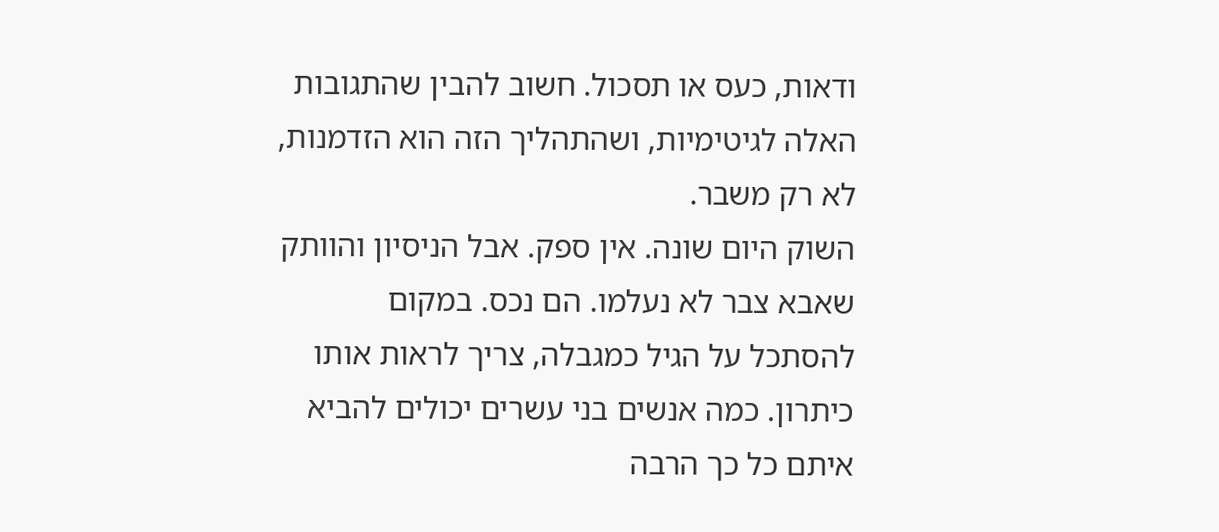ודאות, כעס או תסכול. חשוב להבין שהתגובות האלה לגיטימיות, ושהתהליך הזה הוא הזדמנות, לא רק משבר.
השוק היום שונה. אין ספק. אבל הניסיון והוותק שאבא צבר לא נעלמו. הם נכס. במקום להסתכל על הגיל כמגבלה, צריך לראות אותו כיתרון. כמה אנשים בני עשרים יכולים להביא איתם כל כך הרבה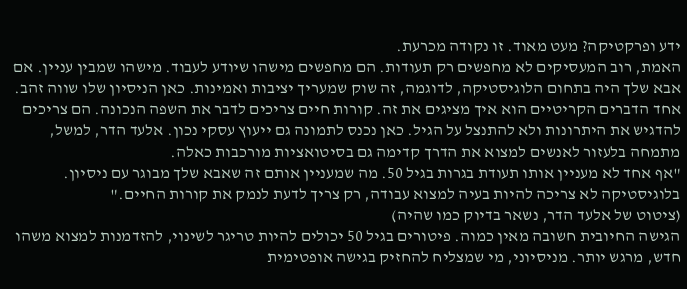ידע ופרקטיקה? מעט מאוד. זו נקודה מכרעת.
האמת, רוב המעסיקים לא מחפשים רק תעודות. הם מחפשים מישהו שיודע לעבוד. מישהו שמבין עניין. אם אבא שלך היה בתחום הלוגיסטיקה, לדוגמה, זה שוק שמעריך יציבות ואמינות. כאן הניסיון שלו שווה זהב.
אחד הדברים הקריטיים הוא איך מציגים את זה. קורות חיים צריכים לדבר את השפה הנכונה. הם צריכים להדגיש את היתרונות ולא להתנצל על הגיל. כאן נכנס לתמונה גם ייעוץ עסקי נכון. אלעד הדר, למשל, מתמחה בלעזור לאנשים למצוא את הדרך קדימה גם בסיטואציות מורכבות כאלה.
"אף אחד לא מעניין אותו תעודת בגרות בגיל 50. מה שמעניין אותם זה שאבא שלך מבוגר עם ניסיון. בלוגיסטיקה לא צריכה להיות בעיה למצוא עבודה, רק צריך לדעת לנמק את קורות החיים."
(ציטוט של אלעד הדר, נשאר בדיוק כמו שהיה)
הגישה החיובית חשובה מאין כמוה. פיטורים בגיל 50 יכולים להיות טריגר לשינוי, להזדמנות למצוא משהו חדש, מרגש יותר. מניסיוני, מי שמצליח להחזיק בגישה אופטימית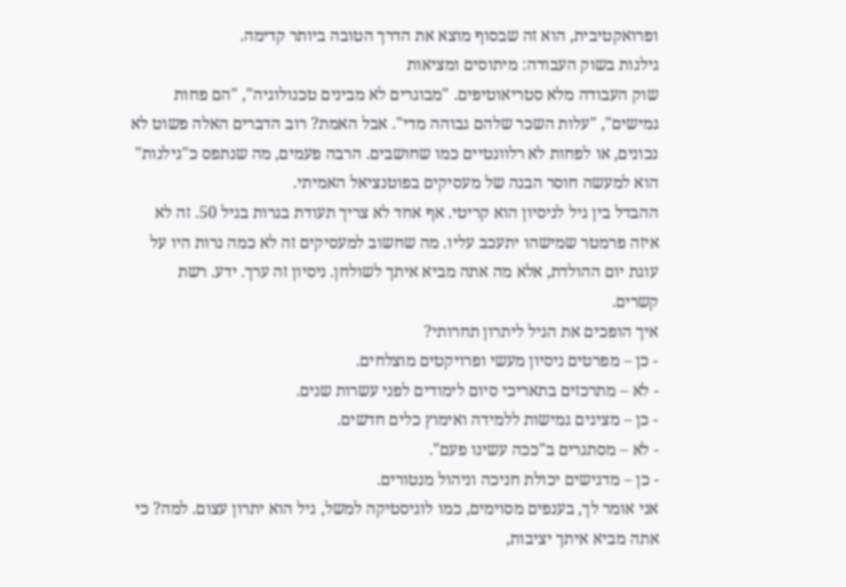ופרואקטיבית, הוא זה שבסוף מוצא את הדרך הטובה ביותר קדימה.
גילנות בשוק העבודה: מיתוסים ומציאות
שוק העבודה מלא סטריאוטיפים. "מבוגרים לא מבינים טכנולוגיה", "הם פחות גמישים", "עלות השכר שלהם גבוהה מדי". אבל האמת? רוב הדברים האלה פשוט לא נכונים, או לפחות לא רלוונטיים כמו שחושבים. הרבה פעמים, מה שנתפס כ"גילנות" הוא למעשה חוסר הבנה של מעסיקים בפוטנציאל האמיתי.
ההבדל בין גיל לניסיון הוא קריטי. אף אחד לא צריך תעודת בגרות בגיל 50. זה לא איזה פרמטר שמישהו יתעכב עליו. מה שחשוב למעסיקים זה לא כמה נרות היו על עוגת יום ההולדת, אלא מה אתה מביא איתך לשולחן. ניסיון זה ערך. ידע. רשת קשרים.
איך הופכים את הגיל ליתרון תחרותי?
- כן – מפרטים ניסיון מעשי ופרויקטים מוצלחים.
- לא – מתרכזים בתאריכי סיום לימודים לפני עשרות שנים.
- כן – מציגים גמישות ללמידה ואימוץ כלים חדשים.
- לא – מסתגרים ב"ככה עשינו פעם".
- כן – מדגישים יכולת חניכה וניהול מנטורים.
אני אומר לך, בענפים מסוימים, כמו לוגיסטיקה למשל, גיל הוא יתרון עצום. למה? כי אתה מביא איתך יציבות,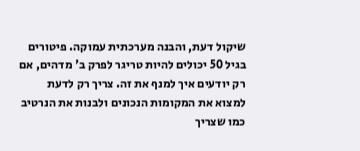שיקול דעת, והבנה מערכתית עמוקה. פיטורים בגיל 50 יכולים להיות טריגר לפרק ב' מדהים, אם רק יודעים איך למנף את זה. צריך רק לדעת למצוא את המקומות הנכונים ולבנות את הנרטיב כמו שצריך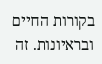בקורות החיים ובראיונות. זה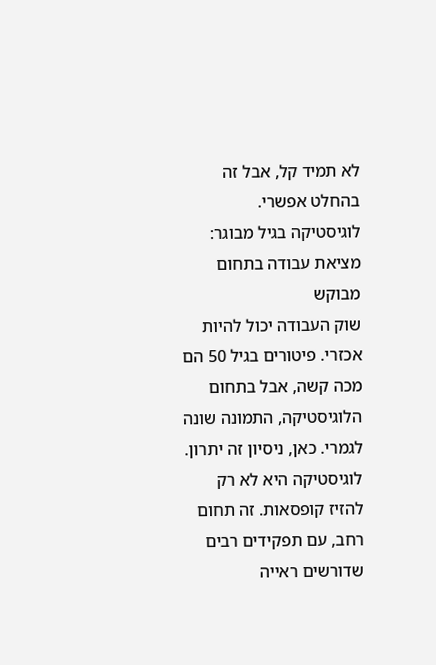לא תמיד קל, אבל זה בהחלט אפשרי.
לוגיסטיקה בגיל מבוגר: מציאת עבודה בתחום מבוקש
שוק העבודה יכול להיות אכזרי. פיטורים בגיל 50 הם מכה קשה, אבל בתחום הלוגיסטיקה, התמונה שונה לגמרי. כאן, ניסיון זה יתרון.
לוגיסטיקה היא לא רק להזיז קופסאות. זה תחום רחב, עם תפקידים רבים שדורשים ראייה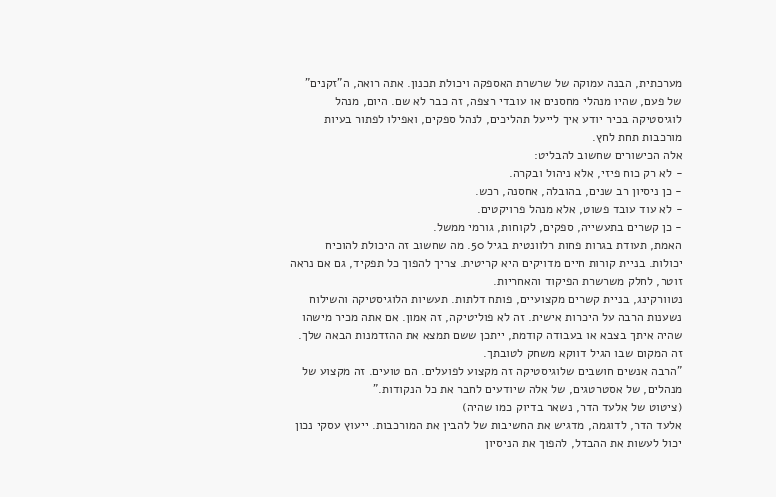מערכתית, הבנה עמוקה של שרשרת האספקה ויכולת תכנון. אתה רואה, ה"זקנים" של פעם, שהיו מנהלי מחסנים או עובדי רצפה, זה כבר לא שם. היום, מנהל לוגיסטיקה בכיר יודע איך לייעל תהליכים, לנהל ספקים, ואפילו לפתור בעיות מורכבות תחת לחץ.
אלה הכישורים שחשוב להבליט:
- לא רק כוח פיזי, אלא ניהול ובקרה.
- כן ניסיון רב שנים, בהובלה, אחסנה, רכש.
- לא עוד עובד פשוט, אלא מנהל פרויקטים.
- כן קשרים בתעשייה, ספקים, לקוחות, גורמי ממשל.
האמת, תעודת בגרות פחות רלוונטית בגיל 50. מה שחשוב זה היכולת להוכיח יכולות. בניית קורות חיים מדויקים היא קריטית. צריך להפוך כל תפקיד, גם אם נראה זוטר, לחלק משרשרת הפיקוד והאחריות.
נטוורקינג, בניית קשרים מקצועיים, פותח דלתות. תעשיות הלוגיסטיקה והשילוח נשענות הרבה על היכרות אישית. זה לא פוליטיקה, זה אמון. אם אתה מכיר מישהו שהיה איתך בצבא או בעבודה קודמת, ייתכן ששם תמצא את ההזדמנות הבאה שלך. זה המקום שבו הגיל דווקא משחק לטובתך.
"הרבה אנשים חושבים שלוגיסטיקה זה מקצוע לפועלים. הם טועים. זה מקצוע של מנהלים, של אסטרטגים, של אלה שיודעים לחבר את כל הנקודות."
(ציטוט של אלעד הדר, נשאר בדיוק כמו שהיה)
אלעד הדר, לדוגמה, מדגיש את החשיבות של להבין את המורכבות. ייעוץ עסקי נכון יכול לעשות את ההבדל, להפוך את הניסיון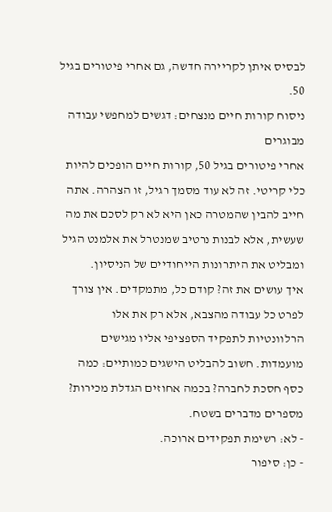לבסיס איתן לקריירה חדשה, גם אחרי פיטורים בגיל 50.
ניסוח קורות חיים מנצחים: דגשים למחפשי עבודה מבוגרים
אחרי פיטורים בגיל 50, קורות חיים הופכים להיות כלי קריטי. זה לא עוד מסמך רגיל, זו הצהרה. אתה חייב להבין שהמטרה כאן היא לא רק לסכם את מה שעשית, אלא לבנות נרטיב שמנטרל את אלמנט הגיל ומבליט את היתרונות הייחודיים של הניסיון.
איך עושים את זה? קודם כל, מתמקדים. אין צורך לפרט כל עבודה מהצבא, אלא רק את אלו הרלוונטיות לתפקיד הספציפי אליו מגישים מועמדות. חשוב להבליט הישגים כמותיים: כמה כסף חסכת לחברה? בכמה אחוזים הגדלת מכירות? מספרים מדברים בשטח.
- לא: רשימת תפקידים ארוכה.
- כן: סיפור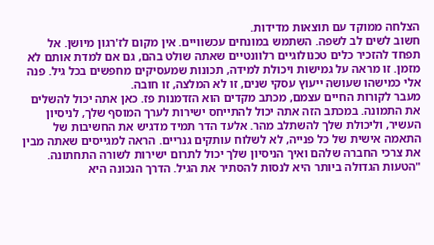הצלחה ממוקד עם תוצאות מדידות.
חשוב לשים לב לשפה. השתמש במונחים עכשוויים. אין מקום לז'רגון מיושן. אל תפחד להזכיר כלים טכנולוגיים רלוונטיים שאתה שולט בהם, גם אם למדת אותם לא מזמן. זו מראה על גמישות ויכולת למידה, תכונות שמעסיקים מחפשים בכל גיל. פנה אלי כמישהו שעושה ייעוץ עסקי שנים, זו לא המלצה, זו חובה.
מעבר לקורות החיים עצמם, מכתב מקדים הוא הזדמנות פז. כאן אתה יכול להשלים את התמונה. במכתב הזה אתה יכול להתייחס ישירות לערך המוסף שלך, לניסיון העשיר, וליכולת שלך להשתלב מהר. אלעד הדר תמיד מדגיש את החשיבות של התאמה אישית של כל פנייה, לא לשלוח עותקים גנריים. הראה למגייסים שאתה מבין את צרכי החברה שלהם ואיך הניסיון שלך יכול לתרום ישירות לשורה התחתונה.
"הטעות הגדולה ביותר היא לנסות להסתיר את הגיל. הדרך הנכונה היא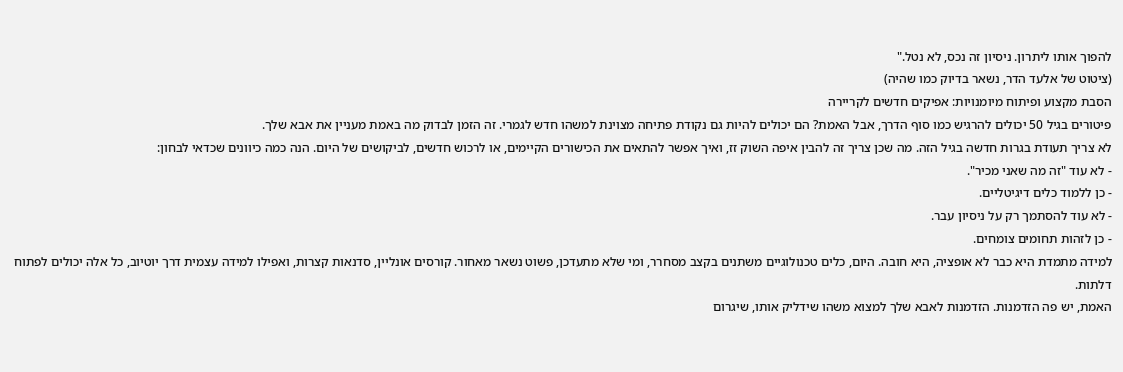להפוך אותו ליתרון. ניסיון זה נכס, לא נטל."
(ציטוט של אלעד הדר, נשאר בדיוק כמו שהיה)
הסבת מקצוע ופיתוח מיומנויות: אפיקים חדשים לקריירה
פיטורים בגיל 50 יכולים להרגיש כמו סוף הדרך, אבל האמת? הם יכולים להיות גם נקודת פתיחה מצוינת למשהו חדש לגמרי. זה הזמן לבדוק מה באמת מעניין את אבא שלך.
לא צריך תעודת בגרות חדשה בגיל הזה. מה שכן צריך זה להבין איפה השוק זז, ואיך אפשר להתאים את הכישורים הקיימים, או לרכוש חדשים, לביקושים של היום. הנה כמה כיוונים שכדאי לבחון:
- לא עוד "זה מה שאני מכיר".
- כן ללמוד כלים דיגיטליים.
- לא עוד להסתמך רק על ניסיון עבר.
- כן לזהות תחומים צומחים.
למידה מתמדת היא כבר לא אופציה, היא חובה. היום, כלים טכנולוגיים משתנים בקצב מסחרר, ומי שלא מתעדכן, פשוט נשאר מאחור. קורסים אונליין, סדנאות קצרות, ואפילו למידה עצמית דרך יוטיוב, כל אלה יכולים לפתוח דלתות.
האמת, יש פה הזדמנות. הזדמנות לאבא שלך למצוא משהו שידליק אותו, שיגרום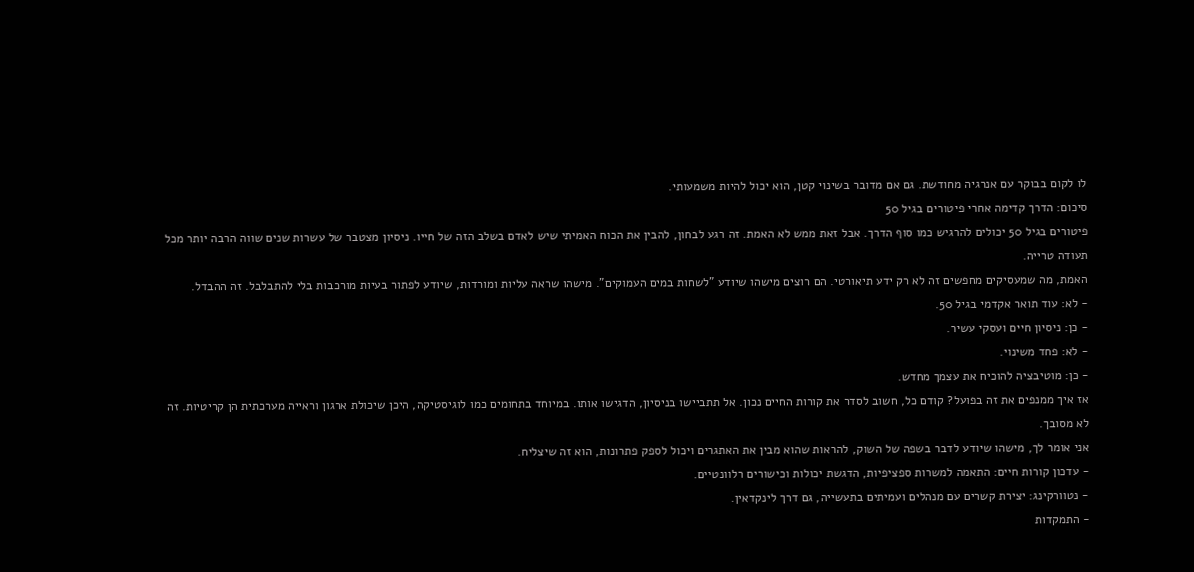לו לקום בבוקר עם אנרגיה מחודשת. גם אם מדובר בשינוי קטן, הוא יכול להיות משמעותי.
סיכום: הדרך קדימה אחרי פיטורים בגיל 50
פיטורים בגיל 50 יכולים להרגיש כמו סוף הדרך. אבל זאת ממש לא האמת. זה רגע לבחון, להבין את הכוח האמיתי שיש לאדם בשלב הזה של חייו. ניסיון מצטבר של עשרות שנים שווה הרבה יותר מכל תעודה טרייה.
האמת, מה שמעסיקים מחפשים זה לא רק ידע תיאורטי. הם רוצים מישהו שיודע "לשחות במים העמוקים". מישהו שראה עליות ומורדות, שיודע לפתור בעיות מורכבות בלי להתבלבל. זה ההבדל.
- לא: עוד תואר אקדמי בגיל 50.
- כן: ניסיון חיים ועסקי עשיר.
- לא: פחד משינוי.
- כן: מוטיבציה להוכיח את עצמך מחדש.
אז איך ממנפים את זה בפועל? קודם כל, חשוב לסדר את קורות החיים נכון. אל תתביישו בניסיון, הדגישו אותו. במיוחד בתחומים כמו לוגיסטיקה, היכן שיכולת ארגון וראייה מערכתית הן קריטיות. זה לא מסובך.
אני אומר לך, מישהו שיודע לדבר בשפה של השוק, להראות שהוא מבין את האתגרים ויכול לספק פתרונות, הוא זה שיצליח.
- עדכון קורות חיים: התאמה למשרות ספציפיות, הדגשת יכולות וכישורים רלוונטיים.
- נטוורקינג: יצירת קשרים עם מנהלים ועמיתים בתעשייה, גם דרך לינקדאין.
- התמקדות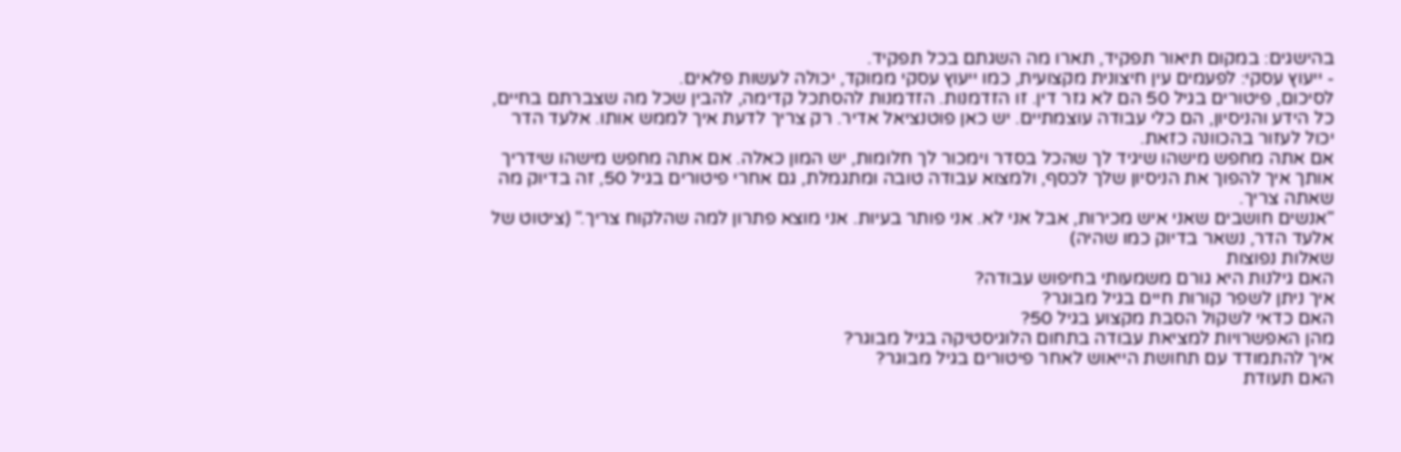בהישגים: במקום תיאור תפקיד, תארו מה השגתם בכל תפקיד.
- ייעוץ עסקי: לפעמים עין חיצונית מקצועית, כמו ייעוץ עסקי ממוקד, יכולה לעשות פלאים.
לסיכום, פיטורים בגיל 50 הם לא גזר דין. זו הזדמנות. הזדמנות להסתכל קדימה, להבין שכל מה שצברתם בחיים, כל הידע והניסיון, הם כלי עבודה עוצמתיים. יש כאן פוטנציאל אדיר. רק צריך לדעת איך לממש אותו. אלעד הדר יכול לעזור בהכוונה כזאת.
אם אתה מחפש מישהו שיגיד לך שהכל בסדר וימכור לך חלומות, יש המון כאלה. אם אתה מחפש מישהו שידריך אותך איך להפוך את הניסיון שלך לכסף, ולמצוא עבודה טובה ומתגמלת, גם אחרי פיטורים בגיל 50, זה בדיוק מה שאתה צריך.
"אנשים חושבים שאני איש מכירות, אבל אני לא. אני פותר בעיות. אני מוצא פתרון למה שהלקוח צריך." (ציטוט של אלעד הדר, נשאר בדיוק כמו שהיה)
שאלות נפוצות
האם גילנות היא גורם משמעותי בחיפוש עבודה?
איך ניתן לשפר קורות חיים בגיל מבוגר?
האם כדאי לשקול הסבת מקצוע בגיל 50?
מהן האפשרויות למציאת עבודה בתחום הלוגיסטיקה בגיל מבוגר?
איך להתמודד עם תחושת הייאוש לאחר פיטורים בגיל מבוגר?
האם תעודת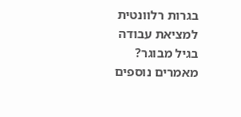בגרות רלוונטית למציאת עבודה בגיל מבוגר?
מאמרים נוספים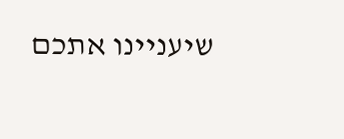שיעניינו אתכם